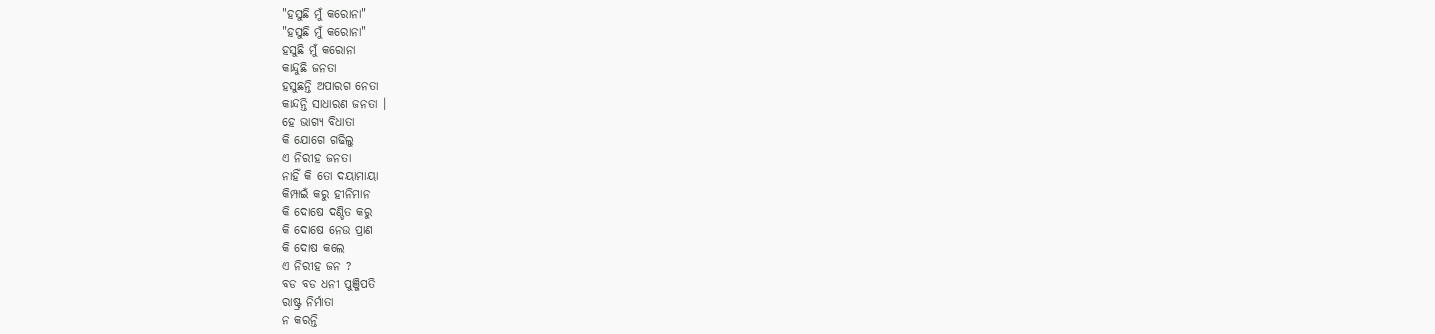"ହସୁଛି ମୁଁ କରୋନା"
"ହସୁଛି ମୁଁ କରୋନା"
ହସୁଛି ମୁଁ କରୋନା
କାନ୍ଦୁଛି ଜନତା
ହସୁଛନ୍ତି ଅପାରଗ ନେତା
କାନ୍ଦନ୍ତି ସାଧାରଣ ଜନତା ।
ହେ ଭାଗ୍ୟ ବିଧାତା
କି ଯୋଗେ ଗଢିଲୁ
ଏ ନିରୀହ ଜନତା
ନାହିଁ କି ତୋ ଦୟାମାୟା
କିମ୍ପାଇଁ କରୁ ହୀନିମାନ
କି ଦୋଷେ ଦଣ୍ଡିତ କରୁ
କି ଦୋଷେ ନେଉ ପ୍ରାଣ
କି ଦୋଷ କଲେ
ଏ ନିରୀହ ଜନ ?
ବଡ ବଡ ଧନୀ ପୁଞ୍ଜିପତି
ରାଷ୍ଟ୍ର ନିର୍ମାତା
ନ କରନ୍ତି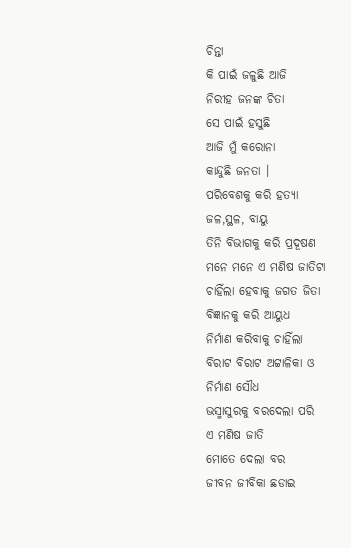ଚିନ୍ତା
କି ପାଇଁ ଜଳୁଛି ଆଜି
ନିରୀହ ଜନଙ୍କ ଚିତା
ସେ ପାଇଁ ହସୁଛି
ଆଜି ମୁଁ କରୋନା
କାନ୍ଦୁଛି ଜନତା ।
ପରିବେଶକୁ କରି ହତ୍ୟା
ଜଳ,ସ୍ଥଳ, ବାୟୁ
ତିନି ବିଭାଗକୁ କରି ପ୍ରଦୂଷଣ
ମନେ ମନେ ଏ ମଣିଷ ଜାତିଟା
ଚାହିଁଲା ହେବାକୁ ଜଗତ ଜିତା
ବିଜ୍ଞାନକୁ କରି ଆୟୁଧ
ନିର୍ମାଣ କରିବାକୁ ଚାହିଁଲା
ବିରାଟ ବିରାଟ ଅଟ୍ଟାଳିକା ଓ
ନିର୍ମାଣ ସୌଧ
ଭସ୍ମାସୁରକୁ ବରଦେଲା ପରି
ଏ ମଣିଷ ଜାତି
ମୋତେ ଦେଲା ବର
ଜୀବନ ଜୀବିକା ଛଡାଇ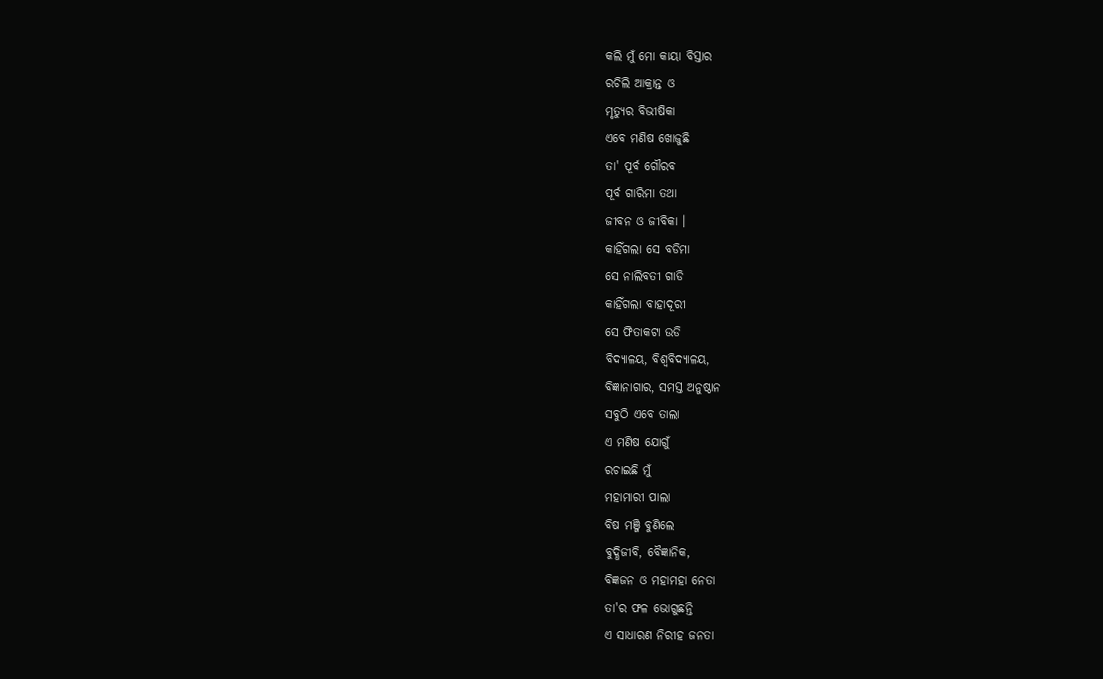କଲି ମୁଁ ମୋ କାୟା ବିସ୍ତାର
ରଚିଲି ଆକ୍ରାନ୍ତ ଓ
ମୃତ୍ୟୁର ବିଭୀଷିକା
ଏବେ ମଣିଷ ଖୋଜୁଛି
ତା' ପୂର୍ବ ଗୌରବ
ପୂର୍ବ ଗାରିମା ତଥା
ଜୀବନ ଓ ଜୀବିକା ।
କାହିଁଗଲା ସେ ବଡିମା
ସେ ନାଲିବତୀ ଗାଡି
କାହିଁଗଲା ବାହାଦୂରୀ
ସେ ଫିତାକଟା ଉଡି
ବିଦ୍ୟାଳୟ, ବିଶ୍ଵବିଦ୍ୟାଳୟ,
ବିଜ୍ଞାନାଗାର, ସମସ୍ତ ଅନୁଷ୍ଠାନ
ସବୁଠି ଏବେ ତାଲା
ଏ ମଣିଷ ଯୋଗୁଁ
ରଚାଇଛି ମୁଁ
ମହାମାରୀ ପାଲା
ବିଷ ମଞ୍ଜି ବୁଣିଲେ
ବୁଦ୍ଧିଜୀବି, ବୈଜ୍ଞାନିକ,
ବିଜ୍ଞଜନ ଓ ମହାମହା ନେତା
ତା'ର ଫଳ ଭୋଗୁଛନ୍ତି
ଏ ସାଧାରଣ ନିରୀହ ଜନତା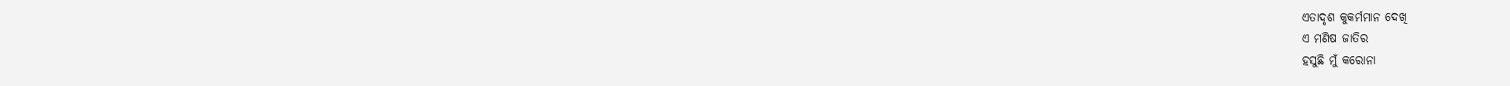ଏତାଦୃଶ କୁକର୍ମମାନ ଦେଖି
ଏ ମଣିଷ ଜାତିର
ହସୁଛି ମୁଁ କରୋନା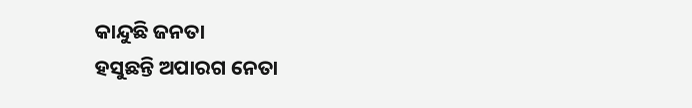କାନ୍ଦୁଛି ଜନତା
ହସୁଛନ୍ତି ଅପାରଗ ନେତା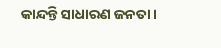କାନ୍ଦନ୍ତି ସାଧାରଣ ଜନତା ।